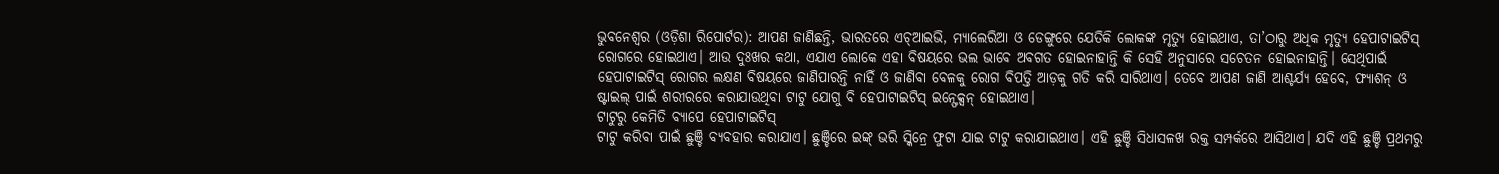ଭୁବନେଶ୍ୱର (ଓଡ଼ିଶା ରିପୋର୍ଟର): ଆପଣ ଜାଣିଛନ୍ତି, ଭାରତରେ ଏଚ୍ଆଇଭି, ମ୍ୟାଲେରିଆ ଓ ଡେଙ୍ଗୁରେ ଯେତିକି ଲୋକଙ୍କ ମୃତ୍ୟୁ ହୋଇଥାଏ, ତା’ଠାରୁ ଅଧିକ ମୃତ୍ୟୁ ହେପାଟାଇଟିସ୍ ରୋଗରେ ହୋଇଥାଏ। ଆଉ ଦୁଃଖର କଥା, ଏଯାଏ ଲୋକେ ଏହା ବିଷୟରେ ଭଲ ଭାବେ ଅବଗତ ହୋଇନାହାନ୍ତି କି ସେହି ଅନୁସାରେ ସଚେତନ ହୋଇନାହାନ୍ତି। ସେଥିପାଇଁ ହେପାଟାଇଟିସ୍ ରୋଗର ଲକ୍ଷଣ ବିଷୟରେ ଜାଣିପାରନ୍ତି ନାହିଁ ଓ ଜାଣିବା ବେଳକୁ ରୋଗ ବିପତ୍ତି ଆଡ଼କୁ ଗତି କରି ସାରିଥାଏ। ତେବେ ଆପଣ ଜାଣି ଆଶ୍ଚର୍ଯ୍ୟ ହେବେ, ଫ୍ୟାଶନ୍ ଓ ଷ୍ଟାଇଲ୍ ପାଇଁ ଶରୀରରେ କରାଯାଉଥିବା ଟାଟୁ ଯୋଗୁ ବି ହେପାଟାଇଟିସ୍ ଇନ୍ଫେକ୍ସନ୍ ହୋଇଥାଏ।
ଟାଟୁରୁ କେମିତି ବ୍ୟାପେ ହେପାଟାଇଟିସ୍
ଟାଟୁ କରିବା ପାଇଁ ଛୁଞ୍ଚି ବ୍ୟବହାର କରାଯାଏ। ଛୁଞ୍ଚିରେ ଇଙ୍କ୍ ଭରି ସ୍କିନ୍ରେ ଫୁଟା ଯାଇ ଟାଟୁ କରାଯାଇଥାଏ। ଏହି ଛୁଞ୍ଚି ସିଧାସଳଖ ରକ୍ତ ସମ୍ପର୍କରେ ଆସିଥାଏ। ଯଦି ଏହି ଛୁଞ୍ଚି ପ୍ରଥମରୁ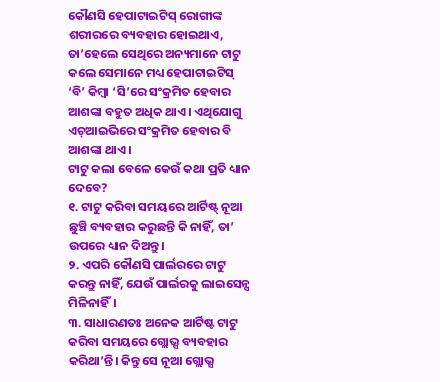କୌଣସି ହେପାଟାଇଟିସ୍ ରୋଗୀଙ୍କ ଶରୀରରେ ବ୍ୟବହାର ହୋଇଥାଏ, ତା’ହେଲେ ସେଥିରେ ଅନ୍ୟମାନେ ଟାଟୁ କଲେ ସେମାନେ ମଧ୍ୟ ହେପାଟାଇଟିସ୍ ‘ବି’ କିମ୍ବା ‘ସି’ରେ ସଂକ୍ରମିତ ହେବାର ଆଶଙ୍କା ବହୁତ ଅଧିକ ଥାଏ। ଏଥିଯୋଗୁ ଏଚ୍ଆଇଭିରେ ସଂକ୍ରମିତ ହେବାର ବି ଆଶଙ୍କା ଥାଏ।
ଟାଟୁ କଲା ବେଳେ କେଉଁ କଥା ପ୍ରତି ଧ୍ୟାନ ଦେବେ?
୧. ଟାଟୁ କରିବା ସମୟରେ ଆର୍ଟିଷ୍ଟ୍ ନୂଆ ଛୁଞ୍ଚି ବ୍ୟବହାର କରୁଛନ୍ତି କି ନାହିଁ, ତା’ ଉପରେ ଧ୍ୟାନ ଦିଅନ୍ତୁ।
୨. ଏପରି କୌଣସି ପାର୍ଲରରେ ଟାଟୁ କରନ୍ତୁ ନାହିଁ, ଯେଉଁ ପାର୍ଲରକୁ ଲାଇସେନ୍ସ ମିଳିନାହିଁ।
୩. ସାଧାରଣତଃ ଅନେକ ଆର୍ଟିଷ୍ଟ ଟାଟୁ କରିବା ସମୟରେ ଗ୍ଲୋଭ୍ସ ବ୍ୟବହାର କରିଥା’ନ୍ତି। କିନ୍ତୁ ସେ ନୂଆ ଗ୍ଲୋଭ୍ସ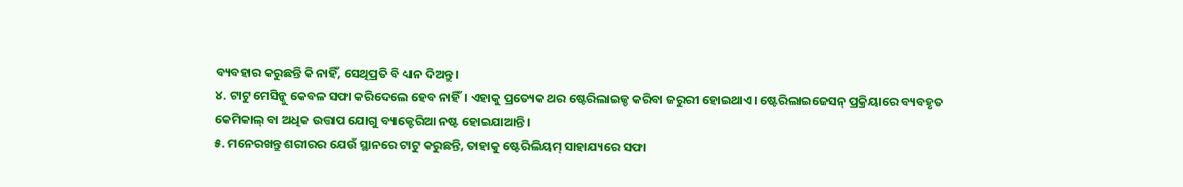ବ୍ୟବହାର କରୁଛନ୍ତି କି ନାହିଁ, ସେଥିପ୍ରତି ବି ଧ୍ୟାନ ଦିଅନ୍ତୁ।
୪. ଟାଟୁ ମେସିନ୍କୁ କେବଳ ସଫା କରିଦେଲେ ହେବ ନାହିଁ। ଏହାକୁ ପ୍ରତ୍ୟେକ ଥର ଷ୍ଟେରିଲାଇଜ୍ଡ କରିବା ଜରୁରୀ ହୋଇଥାଏ। ଷ୍ଟେରିଲାଇଜେସନ୍ ପ୍ରକ୍ରିୟାରେ ବ୍ୟବହୃତ କେମିକାଲ୍ ବା ଅଧିକ ଉତ୍ତାପ ଯୋଗୁ ବ୍ୟାକ୍ଟେରିଆ ନଷ୍ଟ ହୋଇଯାଆନ୍ତି।
୫. ମନେରଖନ୍ତୁ ଶରୀରର ଯେଉଁ ସ୍ଥାନରେ ଟାଟୁ କରୁଛନ୍ତି, ତାହାକୁ ଷ୍ଟେରିଲିୟମ୍ ସାହାଯ୍ୟରେ ସଫା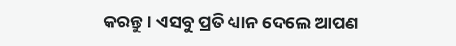କରନ୍ତୁ। ଏସବୁ ପ୍ରତି ଧ୍ୟାନ ଦେଲେ ଆପଣ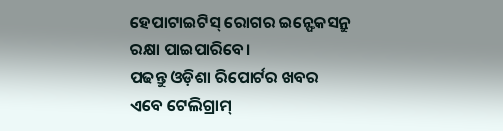ହେପାଟାଇଟିସ୍ ରୋଗର ଇନ୍ଫେକସନ୍ରୁ ରକ୍ଷା ପାଇପାରିବେ।
ପଢନ୍ତୁ ଓଡ଼ିଶା ରିପୋର୍ଟର ଖବର ଏବେ ଟେଲିଗ୍ରାମ୍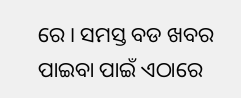ରେ। ସମସ୍ତ ବଡ ଖବର ପାଇବା ପାଇଁ ଏଠାରେ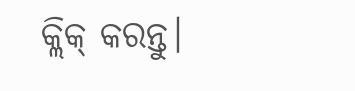କ୍ଲିକ୍ କରନ୍ତୁ।